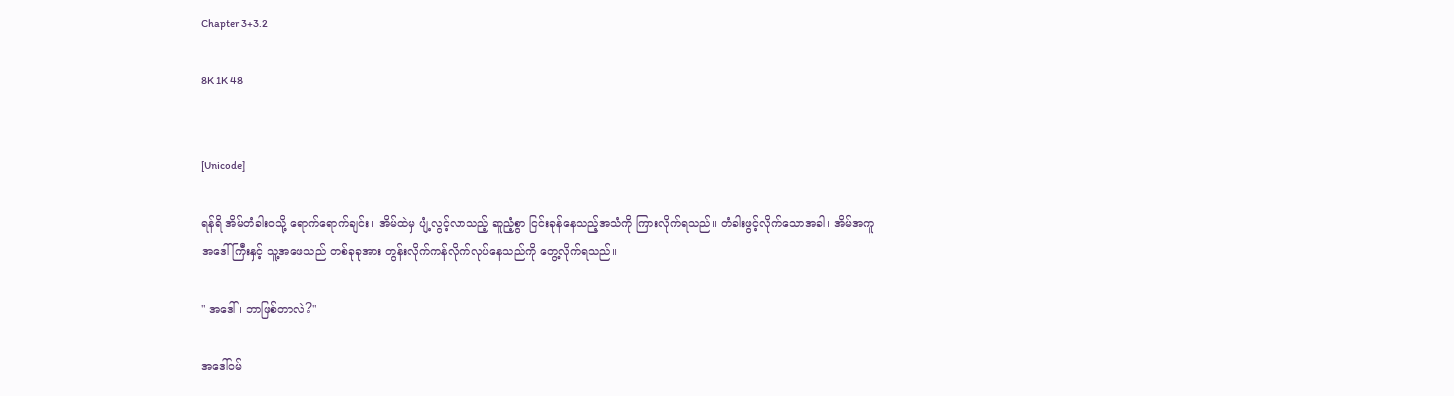Chapter 3+3.2

8K 1K 48


[Unicode]

ရန်ရိ အိမ်တံခါးဝသို့ ရောက်ရောက်ချင်း၊ အိမ်ထဲမှ ပျံ့လွင့်လာသည့် ဆူညံ့စွာ ငြင်းခုန်နေသည့်အသံကို ကြားလိုက်ရသည်။ တံခါးဖွင့်လိုက်သောအခါ၊ အိမ်အကူအဒေါ်ကြီးနှင့် သူ့အဖေသည် တစ်ခုခုအား တွန်းလိုက်ကန်လိုက်လုပ်နေသည်ကို တွေ့လိုက်ရသည်။

" အဒေါ်၊ ဘာဖြစ်တာလဲ?"

အဒေါ်ဝမ်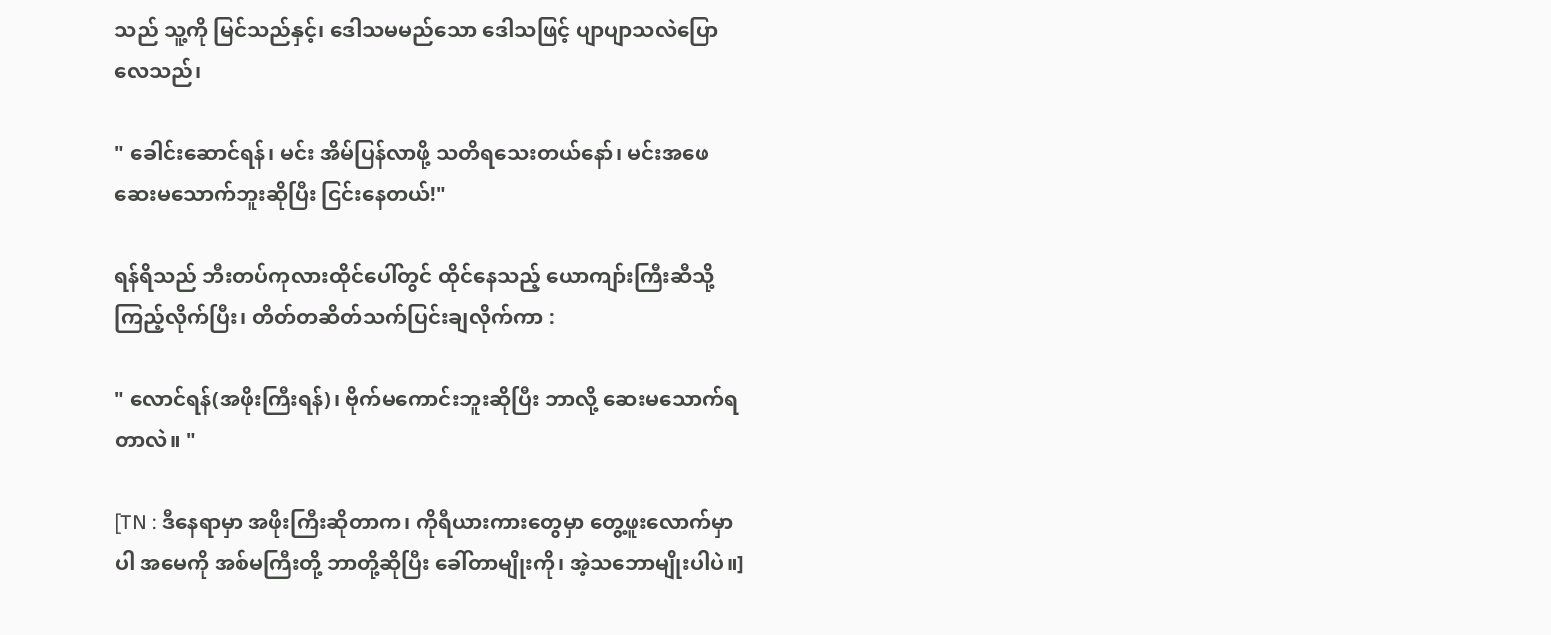သည် သူ့ကို မြင်သည်နှင့်၊ ဒေါသမမည်သော ဒေါသဖြင့် ပျာပျာသလဲပြောလေသည်၊

" ခေါင်းဆောင်ရန်၊ မင်း အိမ်ပြန်လာဖို့ သတိရသေးတယ်နော်၊ မင်းအဖေ ဆေးမသောက်ဘူးဆိုပြီး ငြင်းနေတယ်!"

ရန်ရိသည် ဘီးတပ်ကုလားထိုင်ပေါ်တွင် ထိုင်နေသည့် ယောကျာ်းကြီးဆီသို့ ကြည့်လိုက်ပြီး၊ တိတ်တဆိတ်သက်ပြင်းချလိုက်ကာ :

" လောင်ရန်(အဖိုးကြီးရန်)၊ ဗိုက်မကောင်းဘူးဆိုပြီး ဘာလို့ ဆေးမသောက်ရတာလဲ။ "

[TN : ဒီနေရာမှာ အဖိုးကြီးဆိုတာက၊ ကိုရီယားကားတွေမှာ တွေ့ဖူးလောက်မှာပါ အမေကို အစ်မကြီးတို့ ဘာတို့ဆိုပြီး ခေါ်တာမျိုးကို၊ အဲ့သဘောမျိုးပါပဲ။]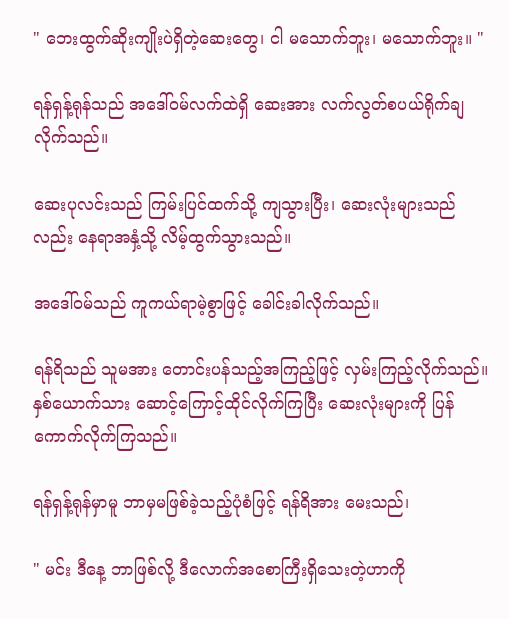" ဘေးထွက်ဆိုးကျိုးပဲရှိတဲ့ဆေးတွေ၊ ငါ မသောက်ဘူး၊ မသောက်ဘူး။ "

ရန်ရှန့်ရုန်သည် အဒေါ်ဝမ်လက်ထဲရှိ ဆေးအား လက်လွတ်စပယ်ရိုက်ချလိုက်သည်။

ဆေးပုလင်းသည် ကြမ်းပြင်ထက်သို့ ကျသွားပြီး၊ ဆေးလုံးများသည်လည်း နေရာအနှံ့သို့ လိမ့်ထွက်သွားသည်။

အဒေါ်ဝမ်သည် ကူကယ်ရာမဲ့စွာဖြင့် ခေါင်းခါလိုက်သည်။

ရန်ရိသည် သူမအား တောင်းပန်သည့်အကြည့်ဖြင့် လှမ်းကြည့်လိုက်သည်။ နှစ်ယောက်သား ဆောင့်ကြောင့်ထိုင်လိုက်ကြပြီး ဆေးလုံးများကို ပြန်ကောက်လိုက်ကြသည်။

ရန်ရှန့်ရုန်မှာမူ ဘာမှမဖြစ်ခဲ့သည့်ပုံစံဖြင့် ရန်ရိအား မေးသည်၊

" မင်း ဒီနေ့ ဘာဖြစ်လို့ ဒီလောက်အစောကြီးရှိသေးတဲ့ဟာကို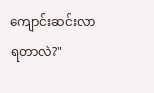ကျောင်းဆင်းလာရတာလဲ?"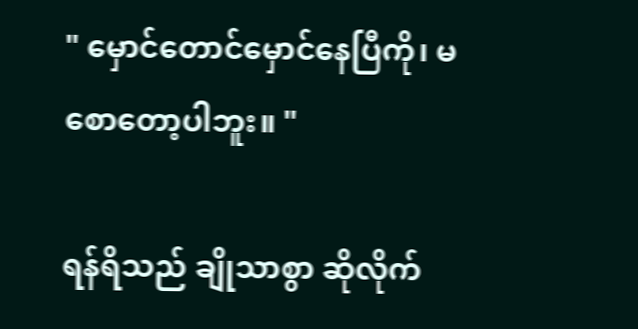" မှောင်တောင်မှောင်နေပြီကို၊ မစောတော့ပါဘူး။ "

ရန်ရိသည် ချိုသာစွာ ဆိုလိုက်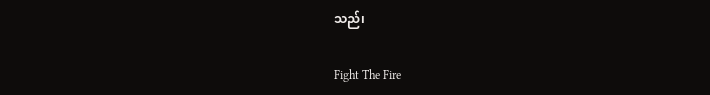သည်၊

Fight The Fire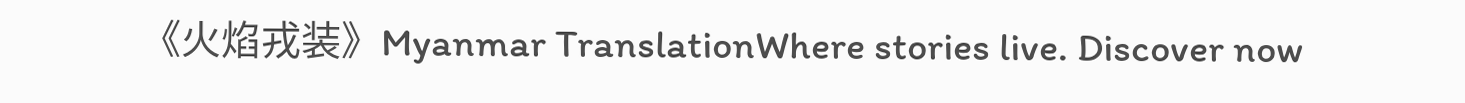《火焰戎装》Myanmar TranslationWhere stories live. Discover now